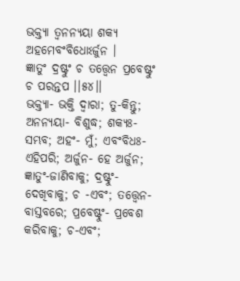ଭକ୍ତ୍ୟା ତ୍ୱନନ୍ୟୟା ଶକ୍ୟ ଅହମେବଂବିଧୋଽର୍ଜୁନ ।
ଜ୍ଞାତୁଂ ଦ୍ରଷ୍ଟୁଂ ଚ ତତ୍ତ୍ୱେନ ପ୍ରବେଷ୍ଟୁଂ ଚ ପରନ୍ତପ ।।୫୪।।
ଭକ୍ତ୍ୟା- ଭକ୍ତି ଦ୍ୱାରା; ତୁ-କିନ୍ତୁ; ଅନନ୍ୟୟା- ବିଶୁଦ୍ଧ; ଶକ୍ୟଃ- ସମ୍ଭବ; ଅହଂ- ମୁଁ; ଏବଂବିଧଃ-ଏହିପରି; ଅର୍ଜୁନ- ହେ ଅର୍ଜୁନ; ଜ୍ଞାତୁଂ-ଜାଣିବାକୁ; ଦ୍ରଷ୍ଟୁଂ- ଦେଖିବାକୁ; ଚ -ଏବଂ; ତତ୍ତ୍ୱେନ-ବାସ୍ତବରେ; ପ୍ରବେଷ୍ଟୁଂ- ପ୍ରବେଶ କରିବାକୁ; ଚ-ଏବଂ;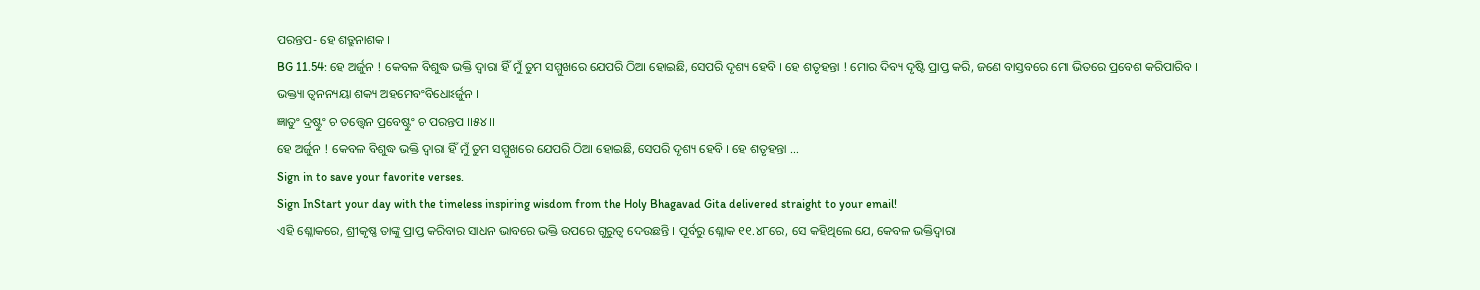ପରନ୍ତପ- ହେ ଶତ୍ରୁନାଶକ ।
BG 11.54: ହେ ଅର୍ଜୁନ ! କେବଳ ବିଶୁଦ୍ଧ ଭକ୍ତି ଦ୍ୱାରା ହିଁ ମୁଁ ତୁମ ସମ୍ମୁଖରେ ଯେପରି ଠିଆ ହୋଇଛି, ସେପରି ଦୃଶ୍ୟ ହେବି । ହେ ଶତୃହନ୍ତା ! ମୋର ଦିବ୍ୟ ଦୃଷ୍ଟି ପ୍ରାପ୍ତ କରି, ଜଣେ ବାସ୍ତବରେ ମୋ ଭିତରେ ପ୍ରବେଶ କରିପାରିବ ।
ଭକ୍ତ୍ୟା ତ୍ୱନନ୍ୟୟା ଶକ୍ୟ ଅହମେବଂବିଧୋଽର୍ଜୁନ ।
ଜ୍ଞାତୁଂ ଦ୍ରଷ୍ଟୁଂ ଚ ତତ୍ତ୍ୱେନ ପ୍ରବେଷ୍ଟୁଂ ଚ ପରନ୍ତପ ।।୫୪।।
ହେ ଅର୍ଜୁନ ! କେବଳ ବିଶୁଦ୍ଧ ଭକ୍ତି ଦ୍ୱାରା ହିଁ ମୁଁ ତୁମ ସମ୍ମୁଖରେ ଯେପରି ଠିଆ ହୋଇଛି, ସେପରି ଦୃଶ୍ୟ ହେବି । ହେ ଶତୃହନ୍ତା …
Sign in to save your favorite verses.
Sign InStart your day with the timeless inspiring wisdom from the Holy Bhagavad Gita delivered straight to your email!
ଏହି ଶ୍ଳୋକରେ, ଶ୍ରୀକୃଷ୍ଣ ତାଙ୍କୁ ପ୍ରାପ୍ତ କରିବାର ସାଧନ ଭାବରେ ଭକ୍ତି ଉପରେ ଗୁରୁତ୍ୱ ଦେଉଛନ୍ତି । ପୂର୍ବରୁ ଶ୍ଳୋକ ୧୧.୪୮ରେ, ସେ କହିଥିଲେ ଯେ, କେବଳ ଭକ୍ତିଦ୍ୱାରା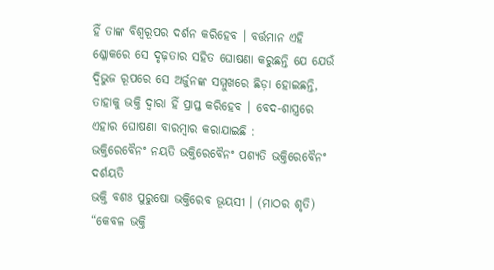ହିଁ ତାଙ୍କ ବିଶ୍ୱରୂପର ଦର୍ଶନ କରିହେବ । ବର୍ତ୍ତମାନ ଏହି ଶ୍ଳୋକରେ ସେ ଦୃଢ଼ତାର ସହିତ ଘୋଷଣା କରୁଛନ୍ତି ଯେ ଯେଉଁ ଦ୍ୱିଭୁଜ ରୂପରେ ସେ ଅର୍ଜୁନଙ୍କ ସମ୍ମୁଖରେ ଛିଡ଼ା ହୋଇଛନ୍ତି, ତାହାକୁ ଭକ୍ତି ଦ୍ୱାରା ହିଁ ପ୍ରାପ୍ତ କରିହେବ । ବେଦ-ଶାସ୍ତ୍ରରେ ଏହାର ଘୋଷଣା ବାରମ୍ବାର କରାଯାଇଛି :
ଭକ୍ତିରେବୈନଂ ନୟତି ଭକ୍ତିରେବୈନଂ ପଶ୍ୟତି ଭକ୍ତିରେବୈନଂ ଦର୍ଶୟତି
ଭକ୍ତି ବଶଃ ପୁରୁଷୋ ଭକ୍ତିରେବ ଭୂୟସୀ । (ମାଠର ଶୃତି)
“କେବଳ ଭକ୍ତି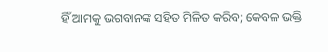ହିଁ ଆମକୁ ଭଗବାନଙ୍କ ସହିତ ମିଳିତ କରିବ; କେବଳ ଭକ୍ତି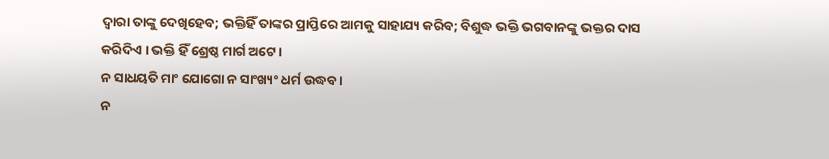ଦ୍ୱାରା ତାଙ୍କୁ ଦେଖିହେବ; ଭକ୍ତିହିଁ ତାଙ୍କର ପ୍ରାପ୍ତିରେ ଆମକୁ ସାହାଯ୍ୟ କରିବ; ବିଶୁଦ୍ଧ ଭକ୍ତି ଭଗବାନଙ୍କୁ ଭକ୍ତର ଦାସ କରିଦିଏ । ଭକ୍ତି ହିଁ ଶ୍ରେଷ୍ଠ ମାର୍ଗ ଅଟେ ।
ନ ସାଧୟତି ମାଂ ଯୋଗୋ ନ ସାଂଖ୍ୟଂ ଧର୍ମ ଉଦ୍ଧବ ।
ନ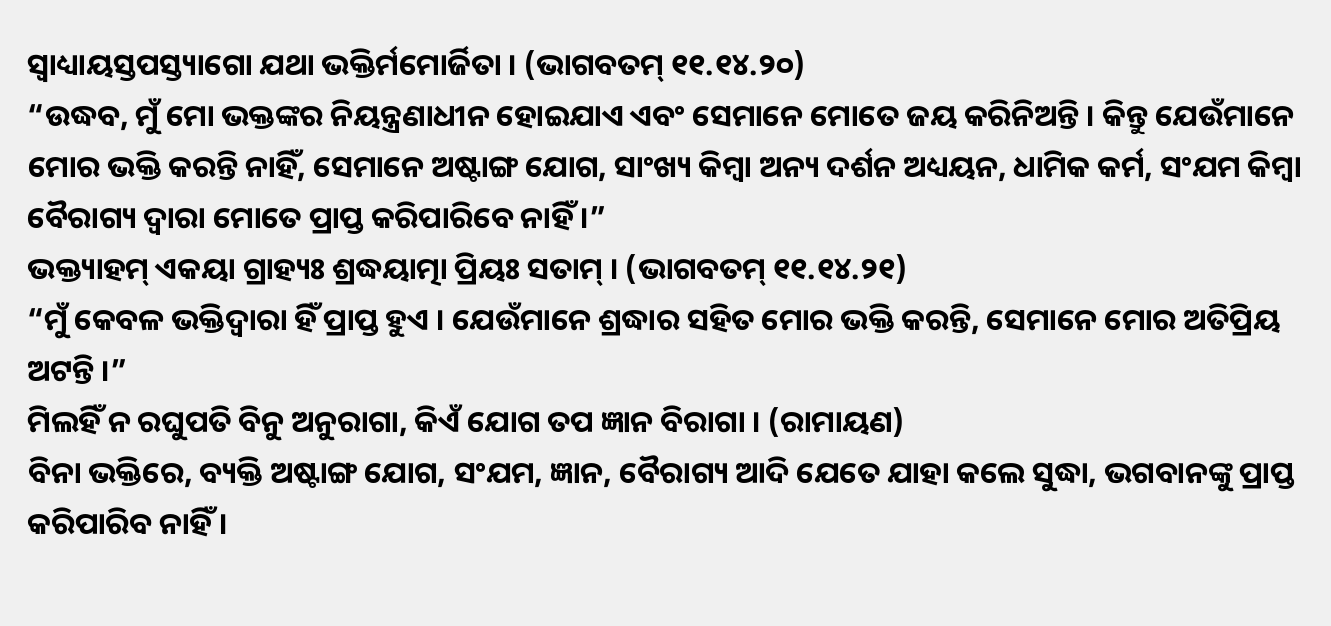ସ୍ୱାଧ୍ୟାୟସ୍ତପସ୍ତ୍ୟାଗୋ ଯଥା ଭକ୍ତିର୍ମମୋର୍ଜିତା । (ଭାଗବତମ୍ ୧୧.୧୪.୨୦)
“ଉଦ୍ଧବ, ମୁଁ ମୋ ଭକ୍ତଙ୍କର ନିୟନ୍ତ୍ରଣାଧୀନ ହୋଇଯାଏ ଏବଂ ସେମାନେ ମୋତେ ଜୟ କରିନିଅନ୍ତି । କିନ୍ତୁ ଯେଉଁମାନେ ମୋର ଭକ୍ତି କରନ୍ତି ନାହିଁ, ସେମାନେ ଅଷ୍ଟାଙ୍ଗ ଯୋଗ, ସାଂଖ୍ୟ କିମ୍ବା ଅନ୍ୟ ଦର୍ଶନ ଅଧ୍ୟୟନ, ଧାମିକ କର୍ମ, ସଂଯମ କିମ୍ବା ବୈରାଗ୍ୟ ଦ୍ୱାରା ମୋତେ ପ୍ରାପ୍ତ କରିପାରିବେ ନାହିଁ ।”
ଭକ୍ତ୍ୟାହମ୍ ଏକୟା ଗ୍ରାହ୍ୟଃ ଶ୍ରଦ୍ଧୟାତ୍ମା ପ୍ରିୟଃ ସତାମ୍ । (ଭାଗବତମ୍ ୧୧.୧୪.୨୧)
“ମୁଁ କେବଳ ଭକ୍ତିଦ୍ୱାରା ହିଁ ପ୍ରାପ୍ତ ହୁଏ । ଯେଉଁମାନେ ଶ୍ରଦ୍ଧାର ସହିତ ମୋର ଭକ୍ତି କରନ୍ତି, ସେମାନେ ମୋର ଅତିପ୍ରିୟ ଅଟନ୍ତି ।”
ମିଲହିଁ ନ ରଘୁପତି ବିନୁ ଅନୁରାଗା, କିଏଁ ଯୋଗ ତପ ଜ୍ଞାନ ବିରାଗା । (ରାମାୟଣ)
ବିନା ଭକ୍ତିରେ, ବ୍ୟକ୍ତି ଅଷ୍ଟାଙ୍ଗ ଯୋଗ, ସଂଯମ, ଜ୍ଞାନ, ବୈରାଗ୍ୟ ଆଦି ଯେତେ ଯାହା କଲେ ସୁଦ୍ଧା, ଭଗବାନଙ୍କୁ ପ୍ରାପ୍ତ କରିପାରିବ ନାହିଁ ।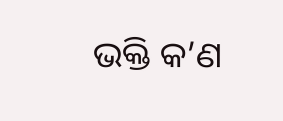ଭକ୍ତି କ’ଣ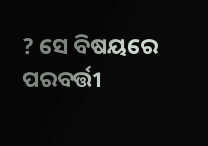? ସେ ବିଷୟରେ ପରବର୍ତ୍ତୀ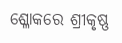ଶ୍ଳୋକରେ ଶ୍ରୀକୃଷ୍ଣ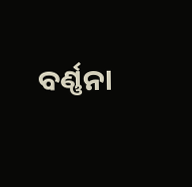ବର୍ଣ୍ଣନା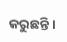କରୁଛନ୍ତି ।